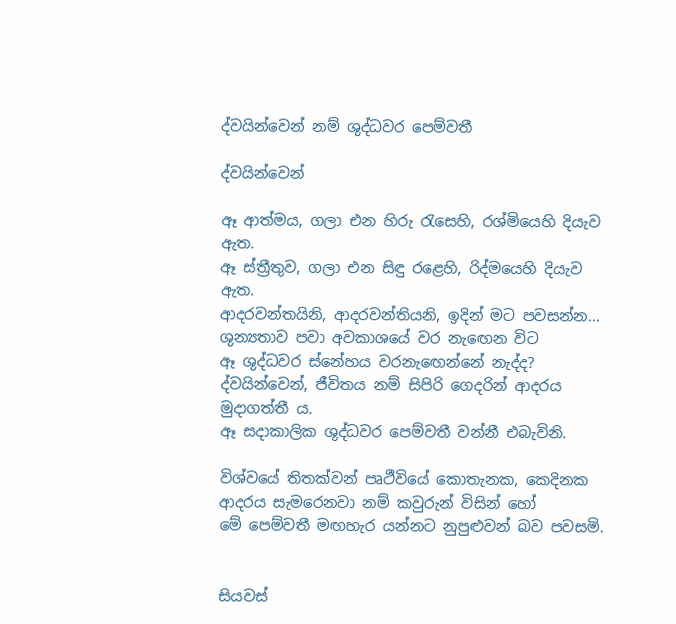ද්වයින්වෙන් නම් ශුද්ධවර පෙම්වතී

ද්වයින්වෙන්

ඈ ආත්මය, ගලා එන හිරු රැසෙහි, රශ්මියෙහි දියැව ඇත.
ඈ ස්ත්‍රීතුව, ගලා එන සිඳු රළෙහි, රිද්මයෙහි දියැව ඇත.
ආදරවන්තයිනි, ආදරවන්තියනි, ඉදින් මට පවසන්න…
ශුන්‍යතාව පවා අවකාශයේ වර නැඟෙන විට
ඈ ශුද්ධවර ස්නේහය වරනැඟෙන්නේ නැද්ද?
ද්වයින්වෙන්, ජීවිතය නම් සිපිරි ගෙදරින් ආදරය මුදාගත්තී ය.
ඈ සදාකාලික ශුද්ධවර පෙම්වතී වන්නී එබැවිනි.

විශ්වයේ තිතක්වන් පෘථීවියේ කොතැනක, කෙදිනක
ආදරය සැමරෙනවා නම් කවුරුන් විසින් හෝ
මේ පෙම්වතී මඟහැර යන්නට නුපුළුවන් බව පවසමි.


සියවස්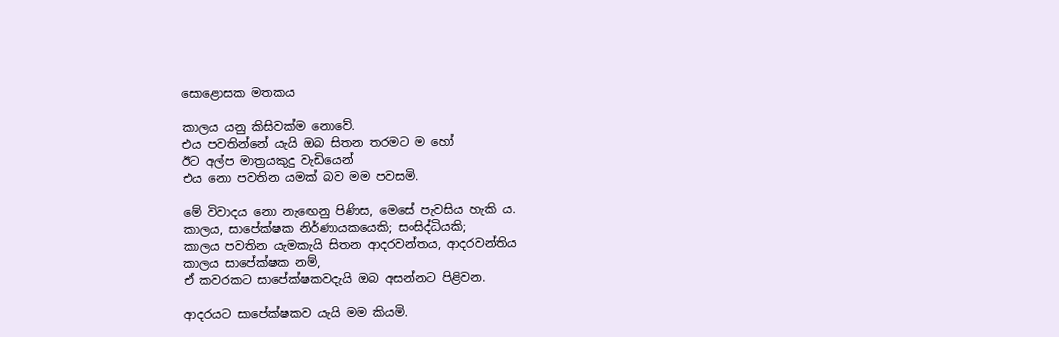සොළොසක මතකය

කාලය යනු කිසිවක්ම නොවේ.
එය පවතින්නේ යැයි ඔබ සිතන තරමට ම හෝ
ඊට අල්ප මාත්‍රයකුදු වැඩියෙන්
එය නො පවතින යමක් බව මම පවසමි.

මේ විවාදය නො නැඟෙනු පිණිස, මෙසේ පැවසිය හැකි ය.
කාලය, සාපේක්ෂක නිර්ණායකයෙකි; සංසිද්ධියකි;
කාලය පවතින යැමකැයි සිතන ආදරවන්තය, ආදරවන්තිය
කාලය සාපේක්ෂක නම්,
ඒ කවරකට සාපේක්ෂකවදැයි ඔබ අසන්නට පිළිවන.

ආදරයට සාපේක්ෂකව යැයි මම කියමි.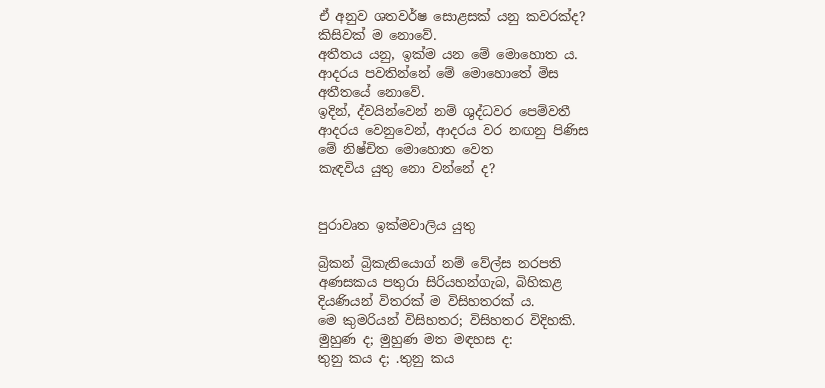ඒ අනුව ශතවර්ෂ සොළසක් යනු කවරක්ද?
කිසිවක් ම නොවේ.
අතීතය යනු, ඉක්ම යන මේ මොහොත ය.
ආදරය පවතින්නේ මේ මොහොතේ මිස
අතීතයේ නොවේ.
ඉදින්, ද්වයින්වෙන් නම් ශුද්ධවර පෙම්වතී
ආදරය වෙනුවෙන්, ආදරය වර නඟනු පිණිස
මේ නිෂ්චිත මොහොත වෙත
කැඳවිය යුතු නො වන්නේ ද?


පුරාවෘත ඉක්මවාලිය යුතු

බ්‍රිකන් බ්‍රිකැනියොග් නම් වේල්ස නරපති
අණසකය පතුරා සිරියහන්ගැබ, බිහිකළ
දියණියන් විතරක් ම විසිහතරක් ය.
මෙ කුමරියන් විසිහතර; විසිහතර විදිහකි.
මුහුණ ද; මුහුණ මත මඳහස ද:
තුනු කය ද; .තුනු කය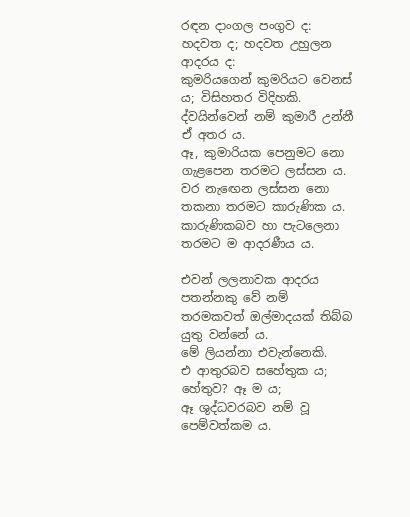රඳන දාංගල පංගුව ද:
හදවත ද; හදවත උහුලන ආදරය ද:
කුමරියගෙන් කුමරියට වෙනස් ය; විසිහතර විදිහකි.
ද්වයින්වෙන් නම් කුමාරී උන්නී ඒ අතර ය.
ඈ, කුමාරියක පෙනුමට නො ගැළපෙන තරමට ලස්සන ය.
වර නැඟෙන ලස්සන නො තකනා තරමට කාරුණික ය.
කාරුණිකබව හා පැටලෙනා තරමට ම ආදරණීය ය.

එවන් ලලනාවක ආදරය පතන්නකු වේ නම්
තරමකවත් ඔල්මාදයක් තිබ්බ යුතු වන්නේ ය.
මේ ලියන්නා එවැන්නෙකි.
එ ආතුරබව සහේතුක ය; හේතුව? ඈ ම ය;
ඈ ශුද්ධවරබව නම් වූ පෙම්වත්කම ය.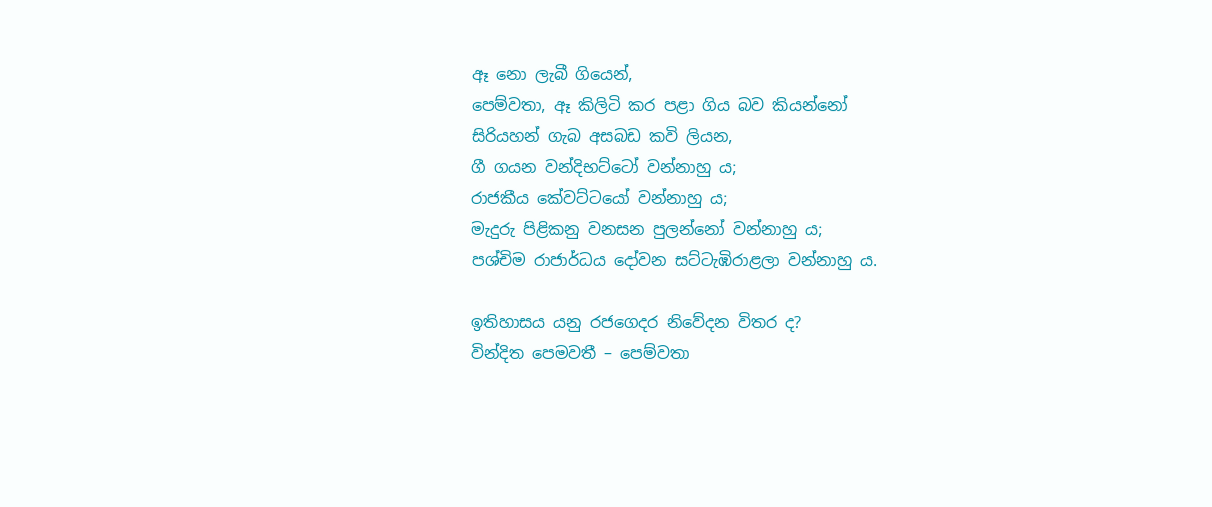ඈ නො ලැබී ගියෙන්,
පෙම්වතා, ඈ කිලිටි කර පළා ගිය බව කියන්නෝ
සිරියහන් ගැබ අසබඩ කවි ලියන,
ගී ගයන වන්දිභට්ටෝ වන්නාහු ය;
රාජකීය කේවට්ටයෝ වන්නාහු ය;
මැදුරු පිළිකනු වනසන පුලන්නෝ වන්නාහු ය;
පශ්චිම රාජාර්ධය දෝවන සට්ටැඹිරාළලා වන්නාහු ය.

ඉතිහාසය යනු රජගෙදර නිවේදන විතර ද?
වින්දිත පෙමවතී – පෙම්වතා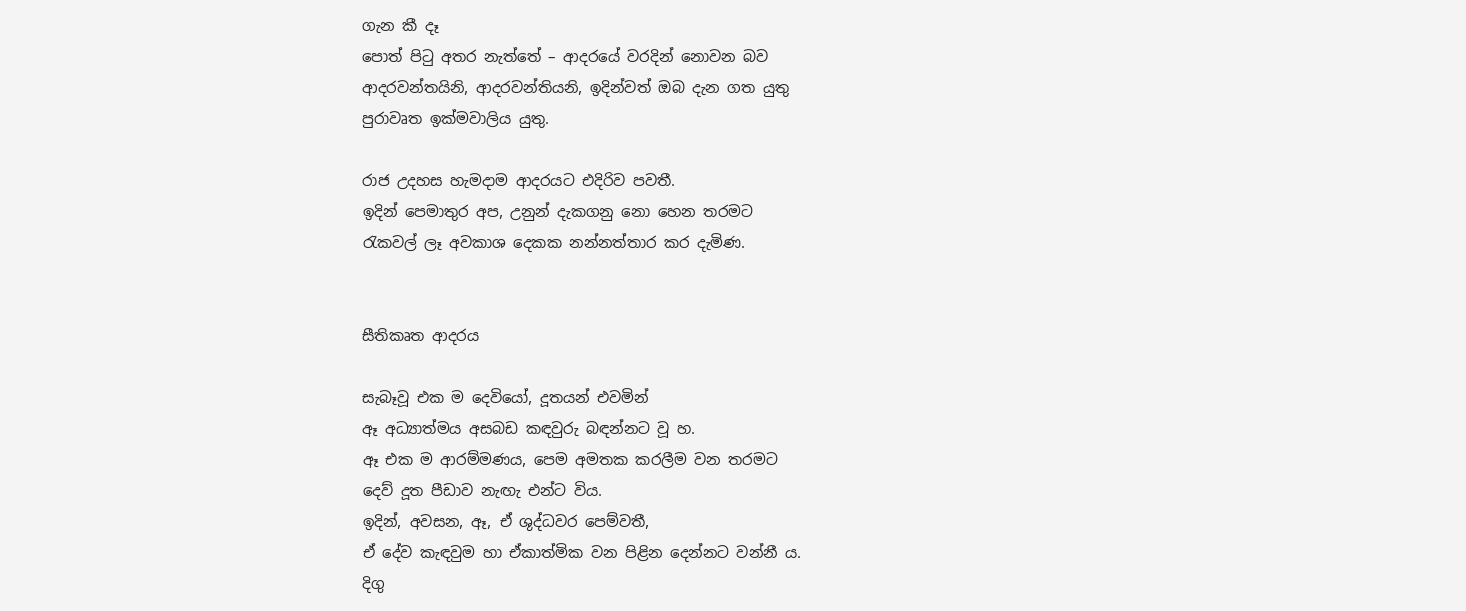ගැන කී දෑ
පොත් පිටු අතර නැත්තේ – ආදරයේ වරදින් නොවන බව
ආදරවන්තයිනි, ආදරවන්තියනි, ඉදින්වත් ඔබ දැන ගත යුතු
පුරාවෘත ඉක්මවාලිය යුතු.

රාජ උදහස හැමදාම ආදරයට එදිරිව පවතී.
ඉදින් පෙමාතුර අප, උනුන් දැකගනු නො හෙන තරමට
රැකවල් ලෑ අවකාශ දෙකක නන්නත්තාර කර දැමිණ.


සීතිකෘත ආදරය

සැබෑවූ එක ම දෙවියෝ, දූතයන් එවමින්
ඈ අධ්‍යාත්මය අසබඩ කඳවුරු බඳන්නට වූ හ.
ඈ එක ම ආරම්මණය, පෙම අමතක කරලීම වන තරමට
දෙව් දූත පීඩාව නැඟැ එන්ට විය.
ඉදින්, අවසන, ඈ, ඒ ශුද්ධවර පෙම්වතී,
ඒ දේව කැඳවුම හා ඒකාත්මික වන පිළින දෙන්නට වන්නී ය.
දිගු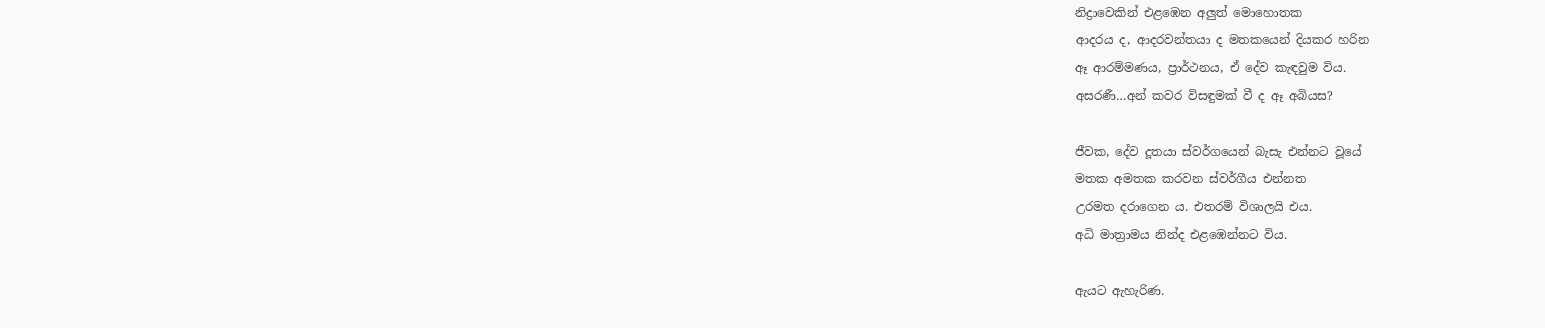නිද්‍රාවෙකින් එළඹෙන අලුත් මොහොතක
ආදරය ද, ආදරවන්තයා ද මතකයෙන් දියකර හරින
ඈ ආරම්මණය, ප්‍රාර්ථනය, ඒ දේව කැඳවුම විය.
අසරණී…අන් කවර විසඳුමක් වී ද ඈ අබියස?

ජීවක, දේව දූතයා ස්වර්ගයෙන් බැසැ එන්නට වූයේ
මතක අමතක කරවන ස්වර්ගීය එන්නත
උරමත දරාගෙන ය. එතරම් විශාලයි එය.
අධි මාත්‍රාමය නින්ද එළඹෙන්නට විය.

ඇයට ඇහැරිණ.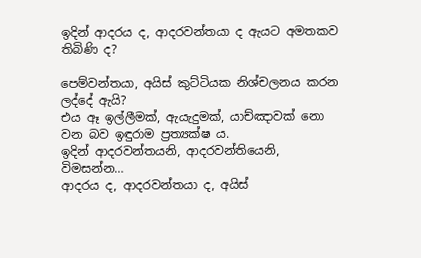ඉදින් ආදරය ද, ආදරවන්තයා ද ඇයට අමතකව තිබිණි ද?

පෙම්වන්තයා, අයිස් කුට්ටියක නිශ්චලනය කරන ලද්දේ ඇයි?
එය ඈ ඉල්ලීමක්, ඇයැදුමක්, යාච්ඤාවක් නො වන බව ඉඳුරාම ප්‍රත්‍යක්ෂ ය.
ඉදින් ආදරවන්තයනි, ආදරවන්තියෙනි, විමසන්න…
ආදරය ද, ආදරවන්තයා ද, අයිස්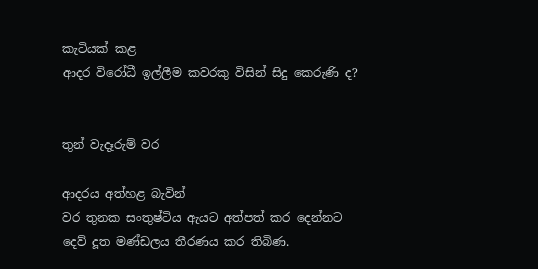කැටියක් කළ
ආදර විරෝධී ඉල්ලීම කවරකු විසින් සිදු කෙරුණි ද?


තුන් වැදෑරුම් වර

ආදරය අත්හළ බැවින්
වර තුනක සංතුෂ්ටිය ඇයට අත්පත් කර දෙන්නට
දෙව් දූත මණ්ඩලය තීරණය කර තිබිණ.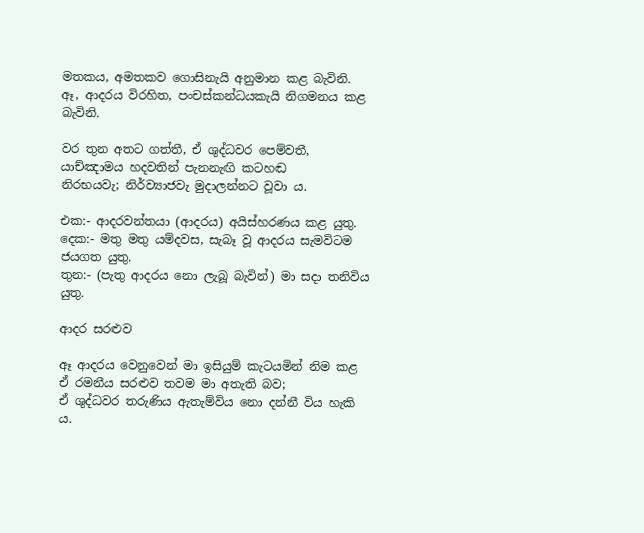මතකය, අමතකව ගොසිනැයි අනුමාන කළ බැවිනි.
ඈ, ආදරය විරහිත, පංචස්කන්ධයකැයි නිගමනය කළ බැවිනි.

වර තුන අතට ගත්තී, ඒ ශුද්ධවර පෙම්වතී,
යාච්ඤාමය හදවතින් පැනනැඟි කටහඬ
නිරභයවැ; නිර්ව්‍යාජවැ මුදාලන්නට වූවා ය.

එක:- ආදරවන්තයා (ආදරය) අයිස්හරණය කළ යුතු.
දෙක:- මතු මතු යම්දවස, සැබෑ වූ ආදරය සැමවිටම ජයගත යුතු.
තුන:- (පැතු ආදරය නො ලැබූ බැවින්) මා සදා තනිවිය යුතු.

ආදර සරළුව

ඈ ආදරය වෙනුවෙන් මා ඉසියුම් කැටයමින් නිම කළ
ඒ රමනීය සරළුව තවම මා අතැති බව;
ඒ ශුද්ධවර තරුණිය ඇතැම්විය නො දන්නී විය හැකි ය.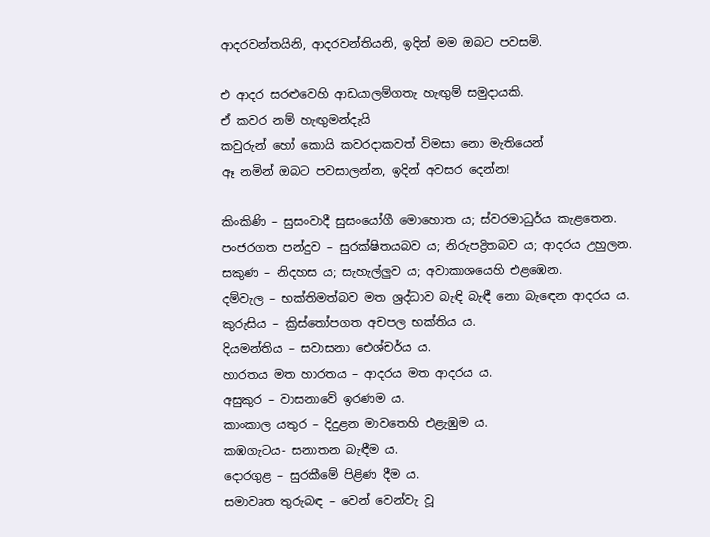ආදරවන්තයිනි, ආදරවන්තියනි, ඉදින් මම ඔබට පවසමි.

එ ආදර සරළුවෙහි ආඩයාලම්ගතැ හැඟුම් සමුදායකි.
ඒ කවර නම් හැඟුමන්දැයි
කවුරුන් හෝ කොයි කවරදාකවත් විමසා නො මැතියෙන්
ඈ නමින් ඔබට පවසාලන්න, ඉදින් අවසර දෙන්න!

කිංකිණි – සුසංවාදී සුසංයෝගී මොහොත ය; ස්වරමාධුර්ය කැළතෙන.
පංජරගත පන්දුව – සුරක්ෂිතයබව ය; නිරුපද්‍රිතබව ය; ආදරය උහුලන.
සකුණ – නිදහස ය; සැහැල්ලුව ය; අවාකාශයෙහි එළඹෙන.
දම්වැල – භක්තිමත්බව මත ශ්‍රද්ධාව බැඳි බැඳී නො බැඳෙන ආදරය ය.
කුරුසිය – ක්‍රිස්තෝපගත අචපල භක්තිය ය.
දියමන්තිය – සවාසනා ඓශ්චර්ය ය.
හාරතය මත හාරතය – ආදරය මත ආදරය ය.
අසුකුර – වාසනාවේ ඉරණම ය.
කාංකාල යතුර – දිදුළන මාවතෙහි එළැඹුම ය.
කඹගැටය- සනාතන බැඳීම ය.
දොරගුළ – සුරකීමේ පිළිණ දීම ය.
සමාවෘත තුරුබඳ – වෙන් වෙන්වැ වූ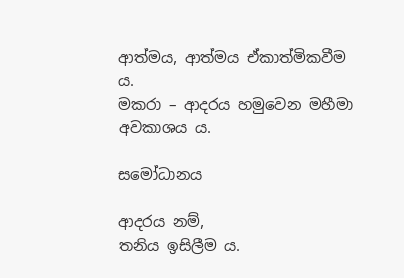ආත්මය, ආත්මය ඒකාත්මිකවීම ය.
මකරා – ආදරය හමුවෙන මහීමා අවකාශය ය.

සමෝධානය

ආදරය නම්,
තනිය ඉසිලීම ය.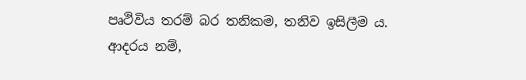පෘථිවිය තරම් බර තනිකම, තනිව ඉසිලීම ය.
ආදරය නම්,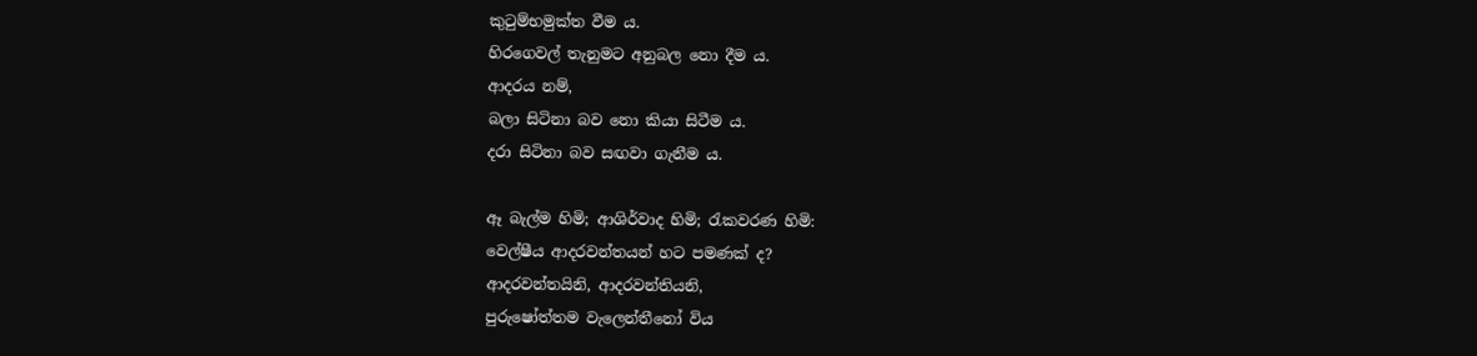කුටුම්භමුක්ත වීම ය.
හිරගෙවල් තැනුමට අනුබල නො දීම ය.
ආදරය නම්,
බලා සිටිනා බව නො කියා සිටීම ය.
දරා සිටිනා බව සඟවා ගැනීම ය.

ඈ බැල්ම හිමි; ආශිර්වාද හිමි; රැකවරණ හිමි:
වෙල්ෂීය ආදරවන්තයන් හට පමණක් ද?
ආදරවන්තයිනි, ආදරවන්තියනි,
පුරුෂෝත්තම වැලෙන්තීනෝ විය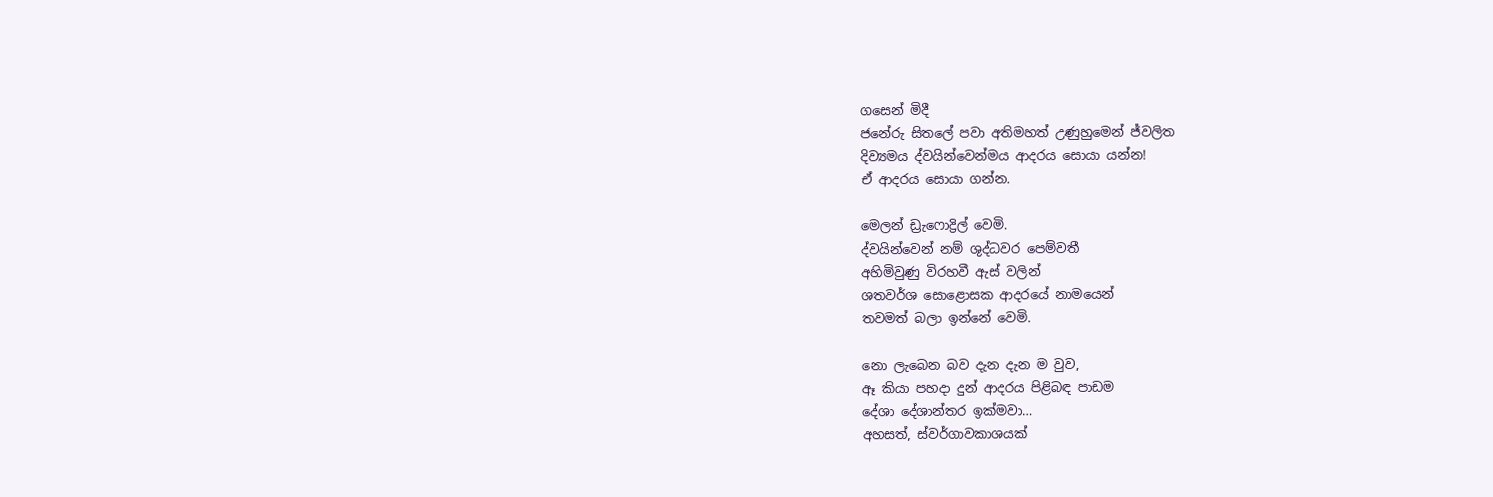ගසෙන් මිදී
ජනේරු සිතලේ පවා අතිමහත් උණුහුමෙන් ජ්වලිත
දිව්‍යමය ද්වයින්වෙන්මය ආදරය සොයා යන්න!
ඒ ආදරය සොයා ගන්න.

මෙලන් ඩ්‍රැෆොද්‍රිල් වෙමි.
ද්වයින්වෙන් නම් ශුද්ධවර පෙම්වතී
අහිමිවුණු විරහවී ඇස් වලින්
ශතවර්ශ සොළොසක ආදරයේ නාමයෙන්
තවමත් බලා ඉන්නේ වෙමි.

නො ලැබෙන බව දැන දැන ම වුව,
ඈ කියා පහදා දුන් ආදරය පිළිබඳ පාඩම
දේශා දේශාන්තර ඉක්මවා…
අහසත්, ස්වර්ගාවකාශයක්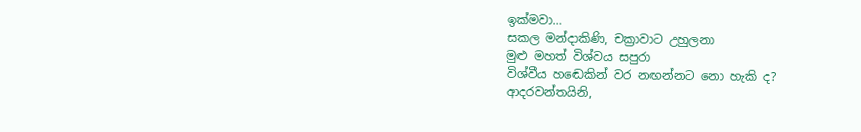ඉක්මවා…
සකල මන්දාකිණි, චක්‍රාවාට උහුලනා
මුළු මහත් විශ්වය සපුරා
විශ්වීය හඬෙකින් වර නඟන්නට නො හැකි ද?
ආදරවන්තයිනි,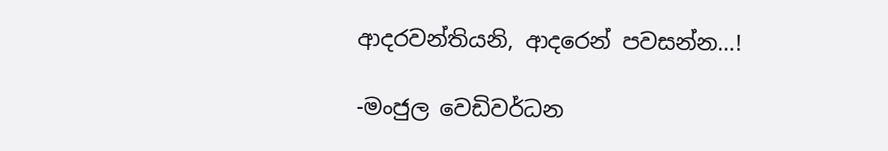ආදරවන්තියනි, ආදරෙන් පවසන්න…!

-මංජුල වෙඩිවර්ධන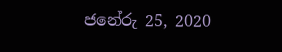ජනේරු 25, 2020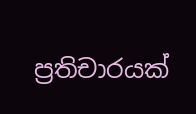ප්‍රතිචාරයක්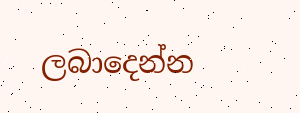ලබාදෙන්න